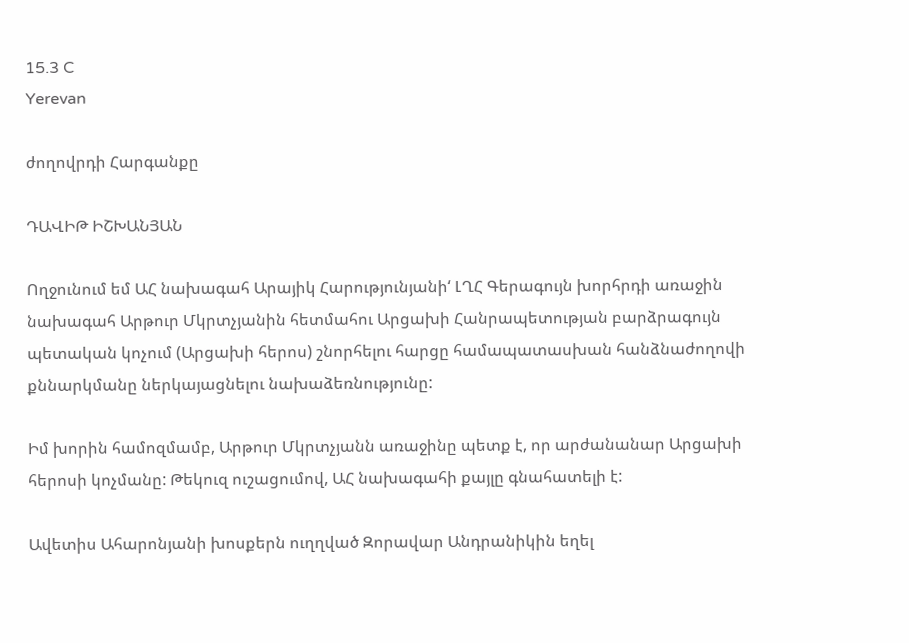15.3 C
Yerevan

ժողովրդի Հարգանքը

ԴԱՎԻԹ ԻՇԽԱՆՅԱՆ

Ողջունում եմ ԱՀ նախագահ Արայիկ Հարությունյանի‘ ԼՂՀ Գերագույն խորհրդի առաջին նախագահ Արթուր Մկրտչյանին հետմահու Արցախի Հանրապետության բարձրագույն պետական կոչում (Արցախի հերոս) շնորհելու հարցը համապատասխան հանձնաժողովի քննարկմանը ներկայացնելու նախաձեռնությունը:

Իմ խորին համոզմամբ, Արթուր Մկրտչյանն առաջինը պետք է, որ արժանանար Արցախի հերոսի կոչմանը: Թեկուզ ուշացումով, ԱՀ նախագահի քայլը գնահատելի է:

Ավետիս Ահարոնյանի խոսքերն ուղղված Զորավար Անդրանիկին եղել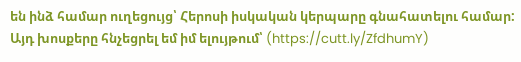են ինձ համար ուղեցույց՝ Հերոսի իսկական կերպարը գնահատելու համար: Այդ խոսքերը հնչեցրել եմ իմ ելույթում՝ (https://cutt.ly/ZfdhumY)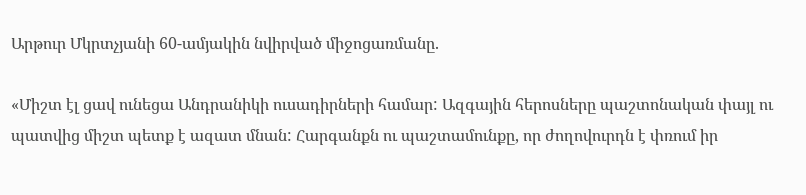Արթուր Մկրտչյանի 60-ամյակին նվիրված միջոցառմանը.

«Միշտ էլ ցավ ունեցա Անդրանիկի ուսադիրների համար: Ազգային հերոսները պաշտոնական փայլ ու պատվից միշտ պետք է ազատ մնան: Հարգանքն ու պաշտամունքը, որ ժողովուրդն է փռում իր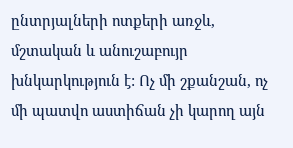ընտրյալների ոտքերի առջև, մշտական և անուշաբույր խնկարկություն է: Ոչ մի շքանշան, ոչ մի պատվո աստիճան չի կարող այն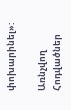փոխարինել»:

Առնչվող Հոդվածներ